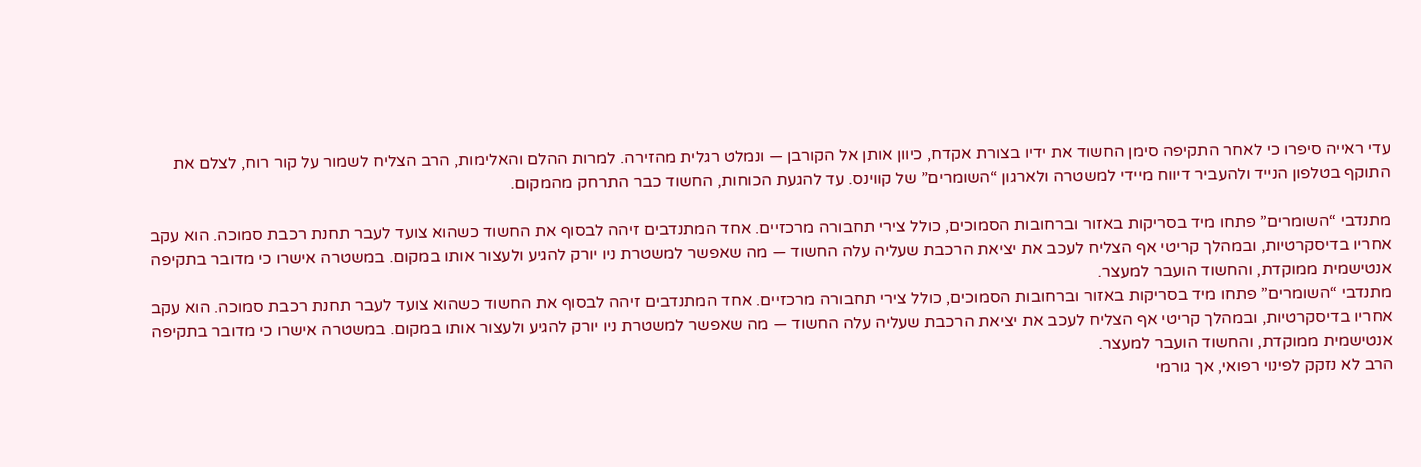עדי ראייה סיפרו כי לאחר התקיפה סימן החשוד את ידיו בצורת אקדח, כיוון אותן אל הקורבן — ונמלט רגלית מהזירה. למרות ההלם והאלימות, הרב הצליח לשמור על קור רוח, לצלם את התוקף בטלפון הנייד ולהעביר דיווח מיידי למשטרה ולארגון “השומרים” של קווינס. עד להגעת הכוחות, החשוד כבר התרחק מהמקום.

מתנדבי “השומרים” פתחו מיד בסריקות באזור וברחובות הסמוכים, כולל צירי תחבורה מרכזיים. אחד המתנדבים זיהה לבסוף את החשוד כשהוא צועד לעבר תחנת רכבת סמוכה. הוא עקב אחריו בדיסקרטיות, ובמהלך קריטי אף הצליח לעכב את יציאת הרכבת שעליה עלה החשוד — מה שאפשר למשטרת ניו יורק להגיע ולעצור אותו במקום. במשטרה אישרו כי מדובר בתקיפה אנטישמית ממוקדת, והחשוד הועבר למעצר.
מתנדבי “השומרים” פתחו מיד בסריקות באזור וברחובות הסמוכים, כולל צירי תחבורה מרכזיים. אחד המתנדבים זיהה לבסוף את החשוד כשהוא צועד לעבר תחנת רכבת סמוכה. הוא עקב אחריו בדיסקרטיות, ובמהלך קריטי אף הצליח לעכב את יציאת הרכבת שעליה עלה החשוד — מה שאפשר למשטרת ניו יורק להגיע ולעצור אותו במקום. במשטרה אישרו כי מדובר בתקיפה אנטישמית ממוקדת, והחשוד הועבר למעצר.
הרב לא נזקק לפינוי רפואי, אך גורמי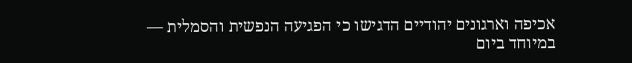אכיפה וארגונים יהודיים הדגישו כי הפגיעה הנפשית והסמלית — במיוחד ביום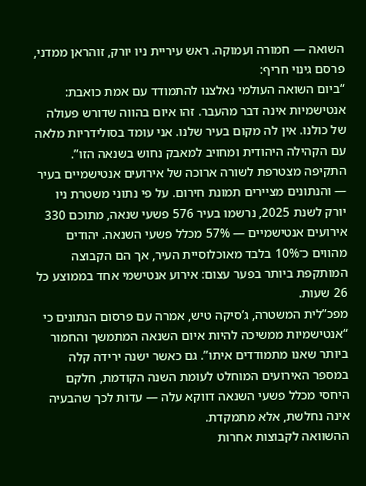השואה — חמורה ועמוקה. ראש עיריית ניו יורק, זוהראן ממדני, פרסם גינוי חריף:
“ביום השואה העולמי נאלצנו להתמודד עם אמת כואבת: אנטישמיות אינה דבר מהעבר. זהו איום בהווה שדורש פעולה של כולנו. אין לה מקום בעיר שלנו. אני עומד בסולידריות מלאה עם הקהילה היהודית ומחויב למאבק נחוש בשנאה הזו”.
התקיפה מצטרפת לשורה ארוכה של אירועים אנטישמיים בעיר — והנתונים מציירים תמונת חירום. על פי נתוני משטרת ניו יורק לשנת 2025, נרשמו בעיר 576 פשעי שנאה, מתוכם 330 אירועים אנטישמיים — 57% מכלל פשעי השנאה. יהודים מהווים כ־10% בלבד מאוכלוסיית העיר, אך הם הקבוצה המותקפת ביותר בפער עצום: אירוע אנטישמי אחד בממוצע כל 26 שעות.
מפכ”לית המשטרה, ג’סיקה טיש, אמרה עם פרסום הנתונים כי “אנטישמיות ממשיכה להיות איום השנאה המתמשך והחמור ביותר שאנו מתמודדים איתו”. גם כאשר ישנה ירידה קלה במספר האירועים המוחלט לעומת השנה הקודמת, חלקם היחסי מכלל פשעי השנאה דווקא עלה — עדות לכך שהבעיה אינה נחלשת, אלא מתמקדת.
ההשוואה לקבוצות אחרות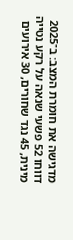מדגישה את חומרת המצב: ב־2025 דווחו 52 פשעי שנאה על רקע נטייה מינית, 45 נגד שחורים, 30 אירועים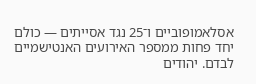אסלאמופוביים ו־25 נגד אסייתים — כולם יחד פחות ממספר האירועים האנטישמיים לבדם. יהודים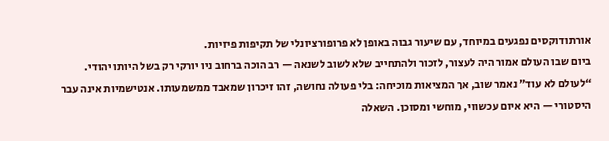אורתודוקסים נפגעים במיוחד, עם שיעור גבוה באופן לא פרופורציונלי של תקיפות פיזיות.
ביום שבו העולם אמור היה לעצור, לזכור ולהתחייב שלא לשוב לשנאה — רב הוכה ברחוב ניו יורקי רק בשל היותו יהודי. “לעולם לא עוד” נאמר שוב, אך המציאות מוכיחה: בלי פעולה נחושה, זהו זיכרון שמאבד ממשמעותו. אנטישמיות אינה עבר היסטורי — היא איום עכשווי, מוחשי ומסוכן. השאלה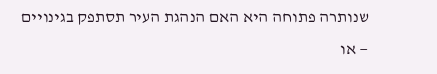שנותרה פתוחה היא האם הנהגת העיר תסתפק בגינויים — או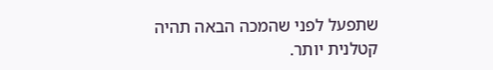שתפעל לפני שהמכה הבאה תהיה קטלנית יותר.